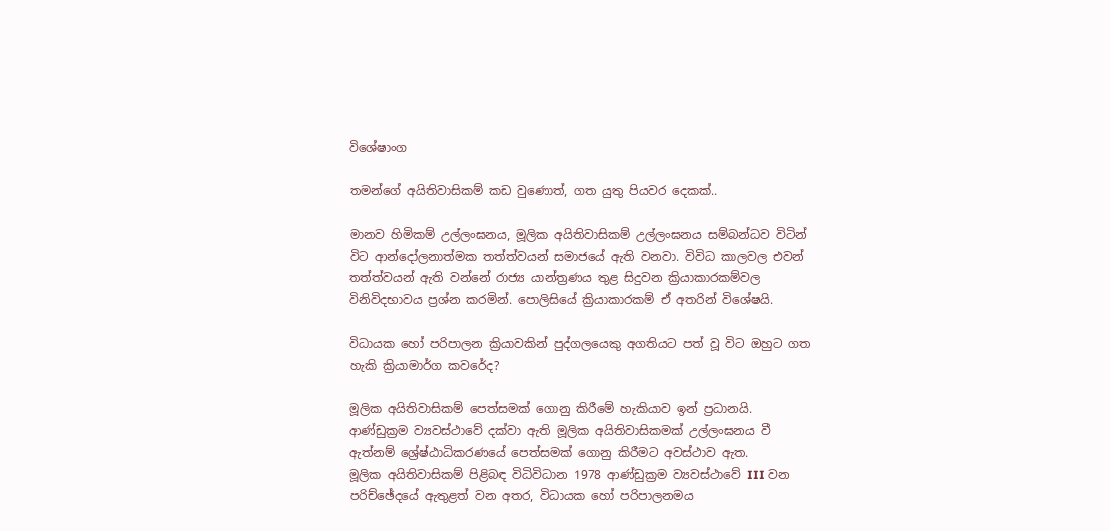විශේෂාංග

තමන්ගේ අයිතිවාසිකම් කඩ වුණොත්, ගත යුතු පියවර දෙකක්..

මානව හිමිකම් උල්ලංඝනය, මූලික අයිතිවාසිකම් උල්ලංඝනය සම්බන්ධව විටින් විට ආන්දෝලනාත්මක තත්ත්වයන් සමාජයේ ඇති වනවා. විවිධ කාලවල එවන් තත්ත්වයන් ඇති වන්නේ රාජ්‍ය යාන්ත්‍රණය තුළ සිදුවන ක්‍රියාකාරකම්වල විනිවිදභාවය ප්‍රශ්න කරමින්. පොලිසියේ ක්‍රියාකාරකම් ඒ අතරින් විශේෂයි.

විධායක හෝ පරිපාලන ක්‍රියාවකින් පුද්ගලයෙකු අගතියට පත් වූ විට ඔහුට ගත හැකි ක්‍රියාමාර්ග කවරේද?

මූලික අයිතිවාසිකම් පෙත්සමක් ගොනු කිරීමේ හැකියාව ඉන් ප්‍රධානයි.
ආණ්ඩුක්‍රම ව්‍යවස්ථාවේ දක්වා ඇති මූලික අයිතිවාසිකමක් උල්ලංඝනය වී ඇත්නම් ශ්‍රේෂ්ඨාධිකරණයේ පෙත්සමක් ගොනු කිරීමට අවස්ථාව ඇත.
මූලික අයිතිවාසිකම් පිළිබඳ විධිවිධාන 1978 ආණ්ඩුක්‍රම ව්‍යවස්ථාවේ III වන පරිච්ඡේදයේ ඇතුළත් වන අතර, විධායක හෝ පරිපාලනමය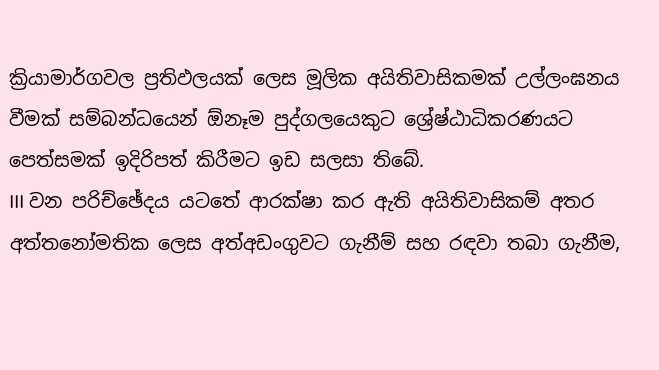ක්‍රියාමාර්ගවල ප්‍රතිඵලයක් ලෙස මූලික අයිතිවාසිකමක් උල්ලංඝනය වීමක් සම්බන්ධයෙන් ඕනෑම පුද්ගලයෙකුට ශ්‍රේෂ්ඨාධිකරණයට පෙත්සමක් ඉදිරිපත් කිරීමට ඉඩ සලසා තිබේ.
III වන පරිච්ඡේදය යටතේ ආරක්ෂා කර ඇති අයිතිවාසිකම් අතර අත්තනෝමතික ලෙස අත්අඩංගුවට ගැනීම් සහ රඳවා තබා ගැනීම,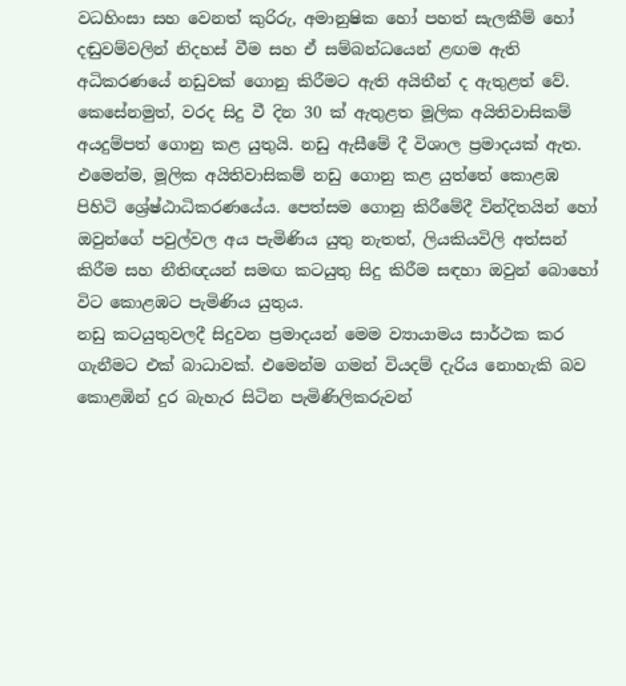වධහිංසා සහ වෙනත් කුරිරු, අමානුෂික හෝ පහත් සැලකීම් හෝ දඬුවම්වලින් නිදහස් වීම සහ ඒ සම්බන්ධයෙන් ළඟම ඇති අධිකරණයේ නඩුවක් ගොනු කිරීමට ඇති අයිතීන් ද ඇතුළත් වේ.
කෙසේනමුත්, වරද සිදු වී දින 30 ක් ඇතුළත මූලික අයිතිවාසිකම් අයදුම්පත් ගොනු කළ යුතුයි. නඩු ඇසීමේ දී විශාල ප්‍රමාදයක් ඇත. එමෙන්ම, මූලික අයිතිවාසිකම් නඩු ගොනු කළ යුත්තේ කොළඹ පිහිටි ශ්‍රේෂ්ඨාධිකරණයේය. පෙත්සම ගොනු කිරීමේදී වින්දිතයින් හෝ ඔවුන්ගේ පවුල්වල අය පැමිණිය යුතු නැතත්, ලියකියවිලි අත්සන් කිරීම සහ නීතිඥයන් සමඟ කටයුතු සිදු කිරීම සඳහා ඔවුන් බොහෝ විට කොළඹට පැමිණිය යුතුය.
නඩු කටයුතුවලදී සිදුවන ප්‍රමාදයන් මෙම ව්‍යායාමය සාර්ථක කර ගැනීමට එක් බාධාවක්. එමෙන්ම ගමන් වියදම් දැරිය නොහැකි බව කොළඹින් දුර බැහැර සිටින පැමිණිලිකරුවන්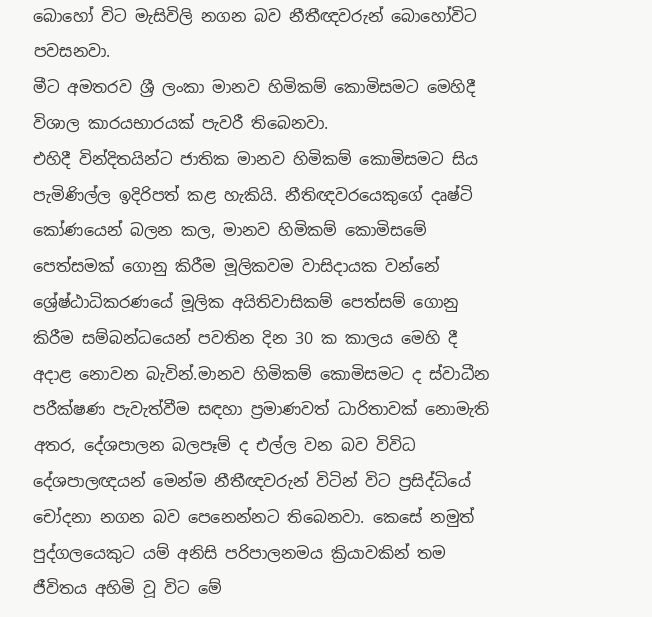බොහෝ විට මැසිවිලි නගන බව නීතීඥවරුන් බොහෝවිට පවසනවා.
මීට අමතරව ශ්‍රී ලංකා මානව හිමිකම් කොමිසමට මෙහිදී විශාල කාරයභාරයක් පැවරී තිබෙනවා.
එහිදී වින්දිතයින්ට ජාතික මානව හිමිකම් කොමිසමට සිය පැමිණිල්ල ඉදිරිපත් කළ හැකියි. නීතිඥවරයෙකුගේ දෘෂ්ටි කෝණයෙන් බලන කල, මානව හිමිකම් කොමිසමේ පෙත්සමක් ගොනු කිරීම මූලිකවම වාසිදායක වන්නේ ශ්‍රේෂ්ඨාධිකරණයේ මූලික අයිතිවාසිකම් පෙත්සම් ගොනු කිරීම සම්බන්ධයෙන් පවතින දින 30 ක කාලය මෙහි දී අදාළ නොවන බැවින්.මානව හිමිකම් කොමිසමට ද ස්වාධීන පරීක්ෂණ පැවැත්වීම සඳහා ප්‍රමාණවත් ධාරිතාවක් නොමැති අතර, දේශපාලන බලපෑම් ද එල්ල වන බව විවිධ දේශපාලඥයන් මෙන්ම නීතීඥවරුන් විටින් විට ප්‍රසිද්ධියේ චෝදනා නගන බව පෙනෙන්නට තිබෙනවා. කෙසේ නමුත් පුද්ගලයෙකුට යම් අනිසි පරිපාලනමය ක්‍රියාවකින් තම ජීවිතය අහිමි වූ විට මේ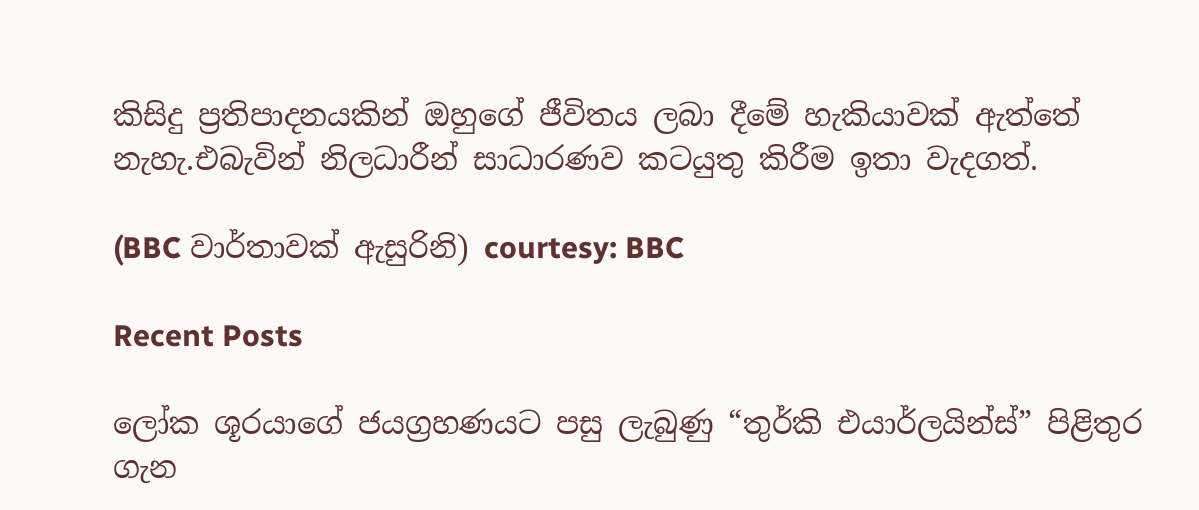කිසිදු ප්‍රතිපාදනයකින් ඔහුගේ ජීවිතය ලබා දීමේ හැකියාවක් ඇත්තේ නැහැ.එබැවින් නිලධාරීන් සාධාරණව කටයුතු කිරීම ඉතා වැදගත්.

(BBC වාර්තාවක් ඇසුරිනි) courtesy: BBC

Recent Posts

ලෝක ශූරයාගේ ජයග්‍රහණයට පසු ලැබුණු “තුර්කි එයාර්ලයින්ස්” පිළිතුර ගැන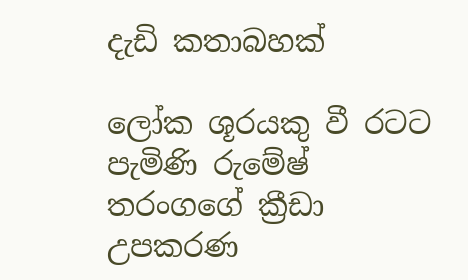දැඩි කතාබහක්

ලෝක ශූරයකු වී රටට පැමිණි රුමේෂ් තරංගගේ ක්‍රීඩා උපකරණ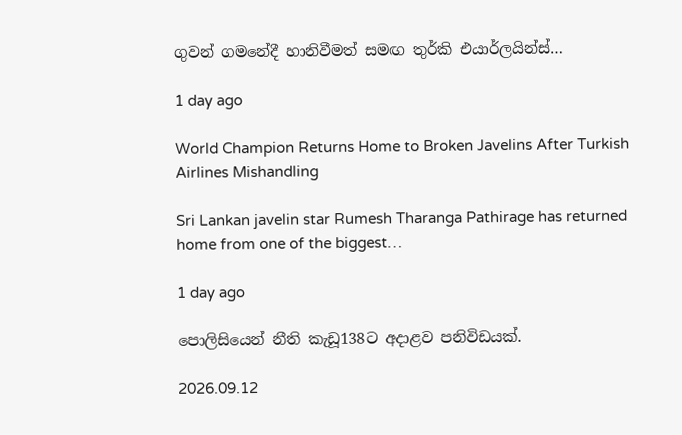ගුවන් ගමනේදී හානිවීමත් සමඟ තුර්කි එයාර්ලයින්ස්…

1 day ago

World Champion Returns Home to Broken Javelins After Turkish Airlines Mishandling

Sri Lankan javelin star Rumesh Tharanga Pathirage has returned home from one of the biggest…

1 day ago

පොලිසියෙන් නීති කැඩූ138ට අදාළව පනිවිඩයක්.

2026.09.12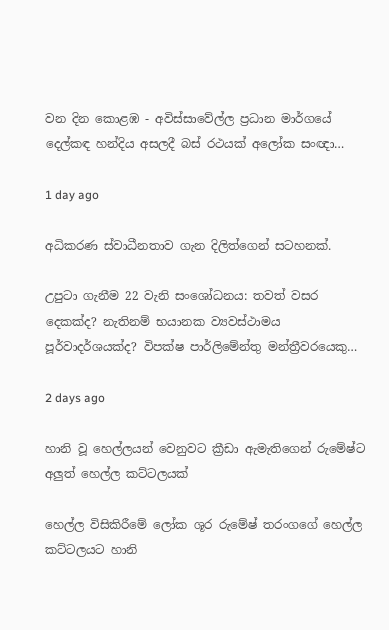වන දින කොළඹ - අවිස්සාවේල්ල ප්‍රධාන මාර්ගයේ දෙල්කඳ හන්දිය අසලදී බස් රථයක් අලෝක සංඥා…

1 day ago

අධිකරණ ස්වාධීනතාව ගැන දිලිත්ගෙන් සටහනක්.

උපුටා ගැනීම 22 වැනි සංශෝධනය: තවත් වසර දෙකක්ද? නැතිනම් භයානක ව්‍යවස්ථාමය පූර්වාදර්ශයක්ද? විපක්ෂ පාර්ලිමේන්තු මන්ත්‍රීවරයෙකු…

2 days ago

හානි වූ හෙල්ලයන් වෙනුවට ක්‍රීඩා ඇමැතිගෙන් රුමේෂ්ට අලුත් හෙල්ල කට්ටලයක්

හෙල්ල විසිකිරීමේ ලෝක ශූර රුමේෂ් තරංගගේ හෙල්ල කට්ටලයට හානි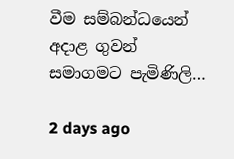වීම සම්බන්ධයෙන් අදාළ ගුවන් සමාගමට පැමිණිලි…

2 days ago